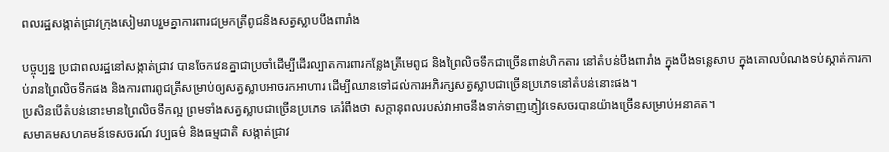ពលរដ្ឋសង្កាត់ជ្រាវក្រុងសៀមរាបរួមគ្នាការពារជម្រកត្រីពូជនិងសត្វស្លាបបឹងពារាំង

បច្ចុប្បន្ន ប្រជាពលរដ្ឋនៅសង្កាត់ជ្រាវ បានចែកវេនគ្នាជាប្រចាំដើម្បីដើរល្បាតការពារកន្លែងត្រីមេពូជ និងព្រៃលិចទឹកជាច្រើនពាន់ហិកតារ នៅតំបន់បឹងពារាំង ក្នុងបឹងទន្លេសាប ក្នុងគោលបំណងទប់ស្កាត់ការកាប់រានព្រៃលិចទឹកផង និងការពារពូជត្រីសម្រាប់ឲ្យសត្វស្លាបអាចរកអាហារ ដើម្បីឈានទៅដល់ការអភិរក្សសត្វស្លាបជាច្រើនប្រភេទនៅតំបន់នោះផង។
ប្រសិនបើតំបន់នោះមានព្រៃលិចទឹកល្អ ព្រមទាំងសត្វស្លាបជាច្រើនប្រភេទ គេរំពឹងថា សក្ដានុពលរបស់វាអាចនឹងទាក់ទាញភ្ញៀវទេសចរបានយ៉ាងច្រើនសម្រាប់អនាគត។
សមាគមសហគមន៍ទេសចរណ៍ វប្បធម៌ និងធម្មជាតិ សង្កាត់ជ្រាវ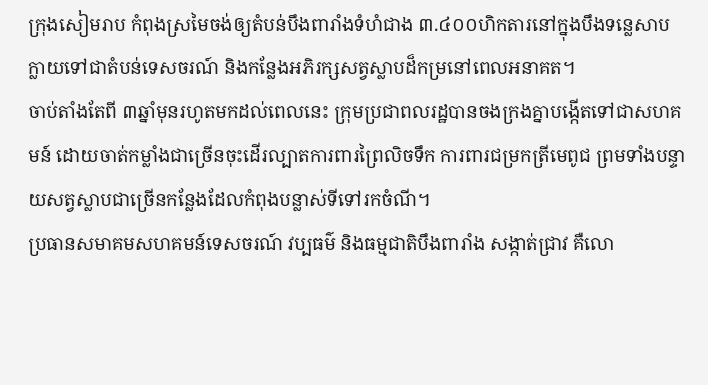ក្រុងសៀមរាប កំពុងស្រមៃចង់ឲ្យតំបន់បឹងពារាំងទំហំជាង ៣.៤០០ហិកតារនៅក្នុងបឹងទន្លេសាប ក្លាយទៅជាតំបន់ទេសចរណ៍ និងកន្លែងអភិរក្សសត្វស្លាបដ៏កម្រនៅពេលអនាគត។
ចាប់តាំងតែពី ៣ឆ្នាំមុនរហូតមកដល់ពេលនេះ ក្រុមប្រជាពលរដ្ឋបានចងក្រងគ្នាបង្កើតទៅជាសហគមន៍ ដោយចាត់កម្លាំងជាច្រើនចុះដើរល្បាតការពារព្រៃលិចទឹក ការពារជម្រកត្រីមេពូជ ព្រមទាំងបន្ទាយសត្វស្លាបជាច្រើនកន្លែងដែលកំពុងបន្លាស់ទីទៅរកចំណី។
ប្រធានសមាគមសហគមន៍ទេសចរណ៍ វប្បធម៌ និងធម្មជាតិបឹងពារាំង សង្កាត់ជ្រាវ គឺលោ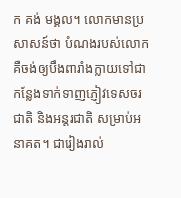ក គង់ មង្គល។ លោកមានប្រសាសន៍ថា បំណងរបស់លោក គឺចង់ឲ្យបឹងពារាំងក្លាយទៅជាកន្លែងទាក់ទាញភ្ញៀវទេសចរជាតិ និងអន្តរជាតិ សម្រាប់អនាគត។ ជារៀងរាល់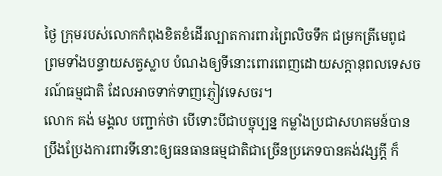ថ្ងៃ ក្រុមរបស់លោកកំពុងខិតខំដើរល្បាតការពារព្រៃលិចទឹក ជម្រកត្រីមេពូជ ព្រមទាំងបន្ទាយសត្វស្លាប បំណងឲ្យទីនោះពោរពេញដោយសក្ដានុពលទេសចរណ៍ធម្មជាតិ ដែលអាចទាក់ទាញភ្ញៀវទេសចរ។
លោក គង់ មង្គល បញ្ជាក់ថា បើទោះបីជាបច្ចុប្បន្ន កម្លាំងប្រជាសហគមន៍បានប្រឹងប្រែងការពារទីនោះឲ្យធនធានធម្មជាតិជាច្រើនប្រភេទបានគង់វង្សក្តី ក៏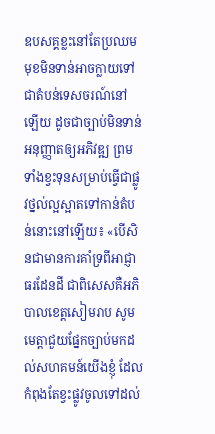ឧបសគ្គខ្លះនៅតែប្រឈមមុខមិនទាន់អាចក្លាយទៅជាតំបន់ទេសចរណ៍នៅឡើយ ដូចជាច្បាប់មិនទាន់អនុញ្ញាតឲ្យអភិវឌ្ឍ ព្រមទាំងខ្វះទុនសម្រាប់ធ្វើជាផ្លូវថ្នល់ល្អស្អាតទៅកាន់តំបន់នោះនៅឡើយ៖ «បើសិនជាមានការគាំទ្រពីអាជ្ញាធរដែនដី ជាពិសេសគឺអភិបាលខេត្តសៀមរាប សូមមេត្តាជួយផ្នែកច្បាប់មកដល់សហគមន៍យើងខ្ញុំ ដែលកំពុងតែខ្វះផ្លូវចូលទៅដល់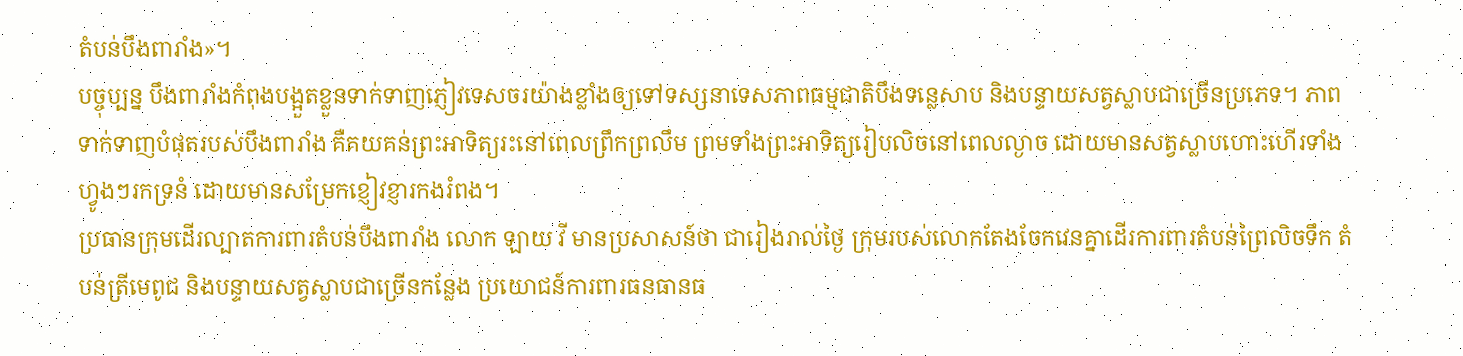តំបន់បឹងពារាំង»។
បច្ចុប្បន្ន បឹងពារាំងកំពុងបង្អួតខ្លួនទាក់ទាញភ្ញៀវទេសចរយ៉ាងខ្លាំងឲ្យទៅទស្សនាទេសភាពធម្មជាតិបឹងទន្លេសាប និងបន្ទាយសត្វស្លាបជាច្រើនប្រភេទ។ ភាពទាក់ទាញបំផុតរបស់បឹងពារាំង គឺគយគន់ព្រះអាទិត្យរះនៅពេលព្រឹកព្រលឹម ព្រមទាំងព្រះអាទិត្យរៀបលិចនៅពេលល្ងាច ដោយមានសត្វស្លាបហោះហើរទាំងហ្វូងៗរកទ្រនំ ដោយមានសម្រែកខ្ញៀវខ្ញារកងរំពង។
ប្រធានក្រុមដើរល្បាតការពារតំបន់បឹងពារាំង លោក ឡាយ វី មានប្រសាសន៍ថា ជារៀងរាល់ថ្ងៃ ក្រុមរបស់លោកតែងចែកវេនគ្នាដើរការពារតំបន់ព្រៃលិចទឹក តំបន់ត្រីមេពូជ និងបន្ទាយសត្វស្លាបជាច្រើនកន្លែង ប្រយោជន៍ការពារធនធានធ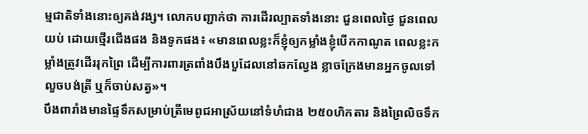ម្មជាតិទាំងនោះឲ្យគង់វង្ស។ លោកបញ្ជាក់ថា ការដើរល្បាតទាំងនោះ ជួនពេលថ្ងៃ ជួនពេលយប់ ដោយថ្មើរជើងផង និងទូកផង៖ «មានពេលខ្លះក៏ខ្ញុំឲ្យកម្លាំងខ្ញុំបើកកាណូត ពេលខ្លះកម្លាំងត្រូវដើររុកព្រៃ ដើម្បីការពារត្រពាំងបឹងបួដែលនៅឆកល្វែង ខ្លាចក្រែងមានអ្នកចូលទៅលួចបង់ត្រី ឬក៏ចាប់សត្វ»។
បឹងពារាំងមានផ្ទៃទឹកសម្រាប់ត្រីមេពូជអាស្រ័យនៅទំហំជាង ២៥០ហិកតារ និងព្រៃលិចទឹក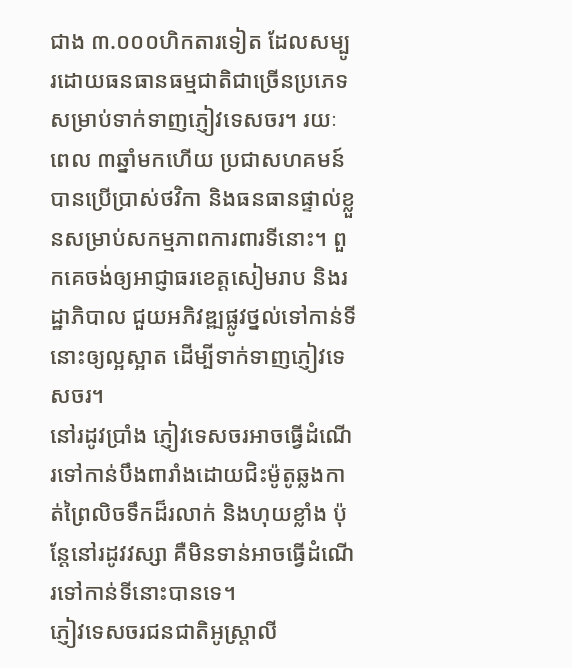ជាង ៣.០០០ហិកតារទៀត ដែលសម្បូរដោយធនធានធម្មជាតិជាច្រើនប្រភេទសម្រាប់ទាក់ទាញភ្ញៀវទេសចរ។ រយៈពេល ៣ឆ្នាំមកហើយ ប្រជាសហគមន៍បានប្រើប្រាស់ថវិកា និងធនធានផ្ទាល់ខ្លួនសម្រាប់សកម្មភាពការពារទីនោះ។ ពួកគេចង់ឲ្យអាជ្ញាធរខេត្តសៀមរាប និងរដ្ឋាភិបាល ជួយអភិវឌ្ឍផ្លូវថ្នល់ទៅកាន់ទីនោះឲ្យល្អស្អាត ដើម្បីទាក់ទាញភ្ញៀវទេសចរ។
នៅរដូវប្រាំង ភ្ញៀវទេសចរអាចធ្វើដំណើរទៅកាន់បឹងពារាំងដោយជិះម៉ូតូឆ្លងកាត់ព្រៃលិចទឹកដ៏រលាក់ និងហុយខ្លាំង ប៉ុន្តែនៅរដូវវស្សា គឺមិនទាន់អាចធ្វើដំណើរទៅកាន់ទីនោះបានទេ។
ភ្ញៀវទេសចរជនជាតិអូស្ត្រាលី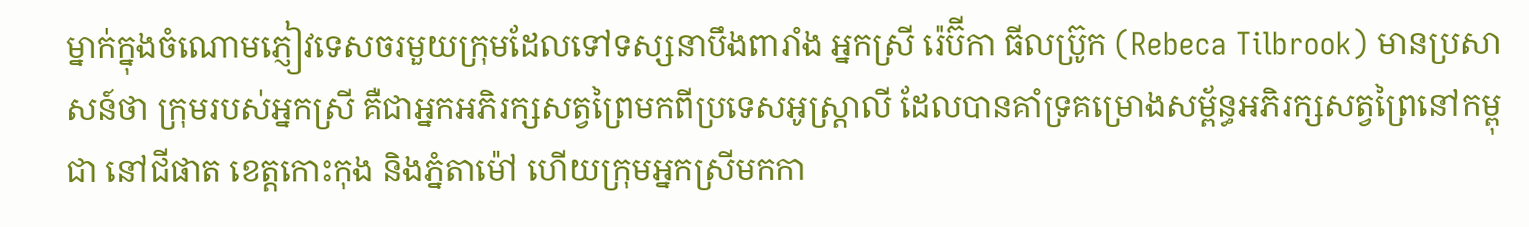ម្នាក់ក្នុងចំណោមភ្ញៀវទេសចរមួយក្រុមដែលទៅទស្សនាបឹងពារាំង អ្នកស្រី រ៉េប៊ីកា ធីលប្រ៊ូក (Rebeca Tilbrook) មានប្រសាសន៍ថា ក្រុមរបស់អ្នកស្រី គឺជាអ្នកអភិរក្សសត្វព្រៃមកពីប្រទេសអូស្ត្រាលី ដែលបានគាំទ្រគម្រោងសម្ព័ន្ធអភិរក្សសត្វព្រៃនៅកម្ពុជា នៅជីផាត ខេត្តកោះកុង និងភ្នំតាម៉ៅ ហើយក្រុមអ្នកស្រីមកកា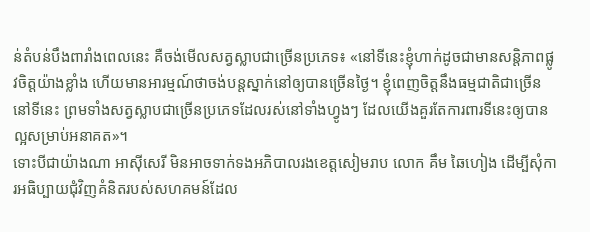ន់តំបន់បឹងពារាំងពេលនេះ គឺចង់មើលសត្វស្លាបជាច្រើនប្រភេទ៖ «នៅទីនេះខ្ញុំហាក់ដូចជាមានសន្តិភាពផ្លូវចិត្តយ៉ាងខ្លាំង ហើយមានអារម្មណ៍ថាចង់បន្តស្នាក់នៅឲ្យបានច្រើនថ្ងៃ។ ខ្ញុំពេញចិត្តនឹងធម្មជាតិជាច្រើននៅទីនេះ ព្រមទាំងសត្វស្លាបជាច្រើនប្រភេទដែលរស់នៅទាំងហ្វូងៗ ដែលយើងគួរតែការពារទីនេះឲ្យបានល្អសម្រាប់អនាគត»។
ទោះបីជាយ៉ាងណា អាស៊ីសេរី មិនអាចទាក់ទងអភិបាលរងខេត្តសៀមរាប លោក គឹម ឆៃហៀង ដើម្បីសុំការអធិប្បាយជុំវិញគំនិតរបស់សហគមន៍ដែល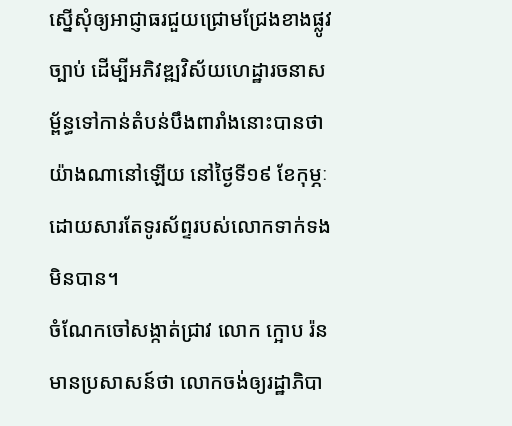ស្នើសុំឲ្យអាជ្ញាធរជួយជ្រោមជ្រែងខាងផ្លូវច្បាប់ ដើម្បីអភិវឌ្ឍវិស័យហេដ្ឋារចនាសម្ព័ន្ធទៅកាន់តំបន់បឹងពារាំងនោះបានថាយ៉ាងណានៅឡើយ នៅថ្ងៃទី១៩ ខែកុម្ភៈ ដោយសារតែទូរស័ព្ទរបស់លោកទាក់ទងមិនបាន។
ចំណែកចៅសង្កាត់ជ្រាវ លោក ក្អោប រ៉ន មានប្រសាសន៍ថា លោកចង់ឲ្យរដ្ឋាភិបា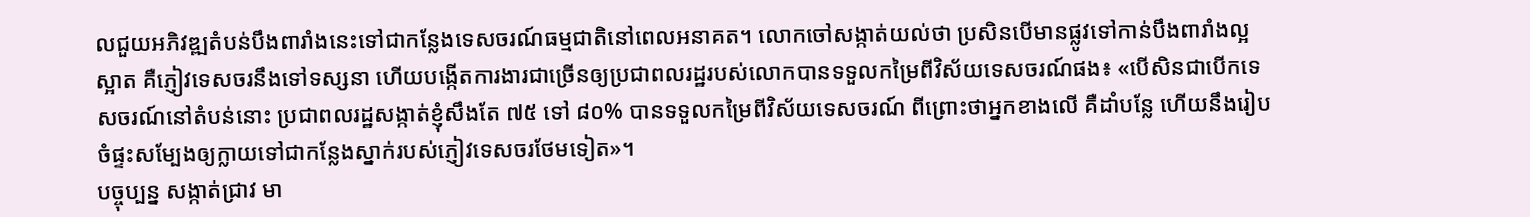លជួយអភិវឌ្ឍតំបន់បឹងពារាំងនេះទៅជាកន្លែងទេសចរណ៍ធម្មជាតិនៅពេលអនាគត។ លោកចៅសង្កាត់យល់ថា ប្រសិនបើមានផ្លូវទៅកាន់បឹងពារាំងល្អស្អាត គឺភ្ញៀវទេសចរនឹងទៅទស្សនា ហើយបង្កើតការងារជាច្រើនឲ្យប្រជាពលរដ្ឋរបស់លោកបានទទួលកម្រៃពីវិស័យទេសចរណ៍ផង៖ «បើសិនជាបើកទេសចរណ៍នៅតំបន់នោះ ប្រជាពលរដ្ឋសង្កាត់ខ្ញុំសឹងតែ ៧៥ ទៅ ៨០% បានទទួលកម្រៃពីវិស័យទេសចរណ៍ ពីព្រោះថាអ្នកខាងលើ គឺដាំបន្លែ ហើយនឹងរៀបចំផ្ទះសម្បែងឲ្យក្លាយទៅជាកន្លែងស្នាក់របស់ភ្ញៀវទេសចរថែមទៀត»។
បច្ចុប្បន្ន សង្កាត់ជ្រាវ មា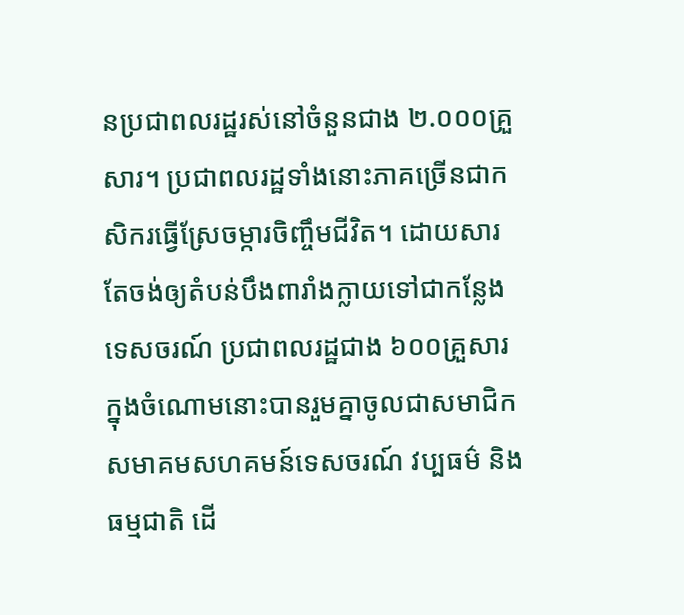នប្រជាពលរដ្ឋរស់នៅចំនួនជាង ២.០០០គ្រួសារ។ ប្រជាពលរដ្ឋទាំងនោះភាគច្រើនជាកសិករធ្វើស្រែចម្ការចិញ្ចឹមជីវិត។ ដោយសារតែចង់ឲ្យតំបន់បឹងពារាំងក្លាយទៅជាកន្លែងទេសចរណ៍ ប្រជាពលរដ្ឋជាង ៦០០គ្រួសារក្នុងចំណោមនោះបានរួមគ្នាចូលជាសមាជិកសមាគមសហគមន៍ទេសចរណ៍ វប្បធម៌ និងធម្មជាតិ ដើ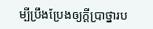ម្បីប្រឹងប្រែងឲ្យក្ដីប្រាថ្នារប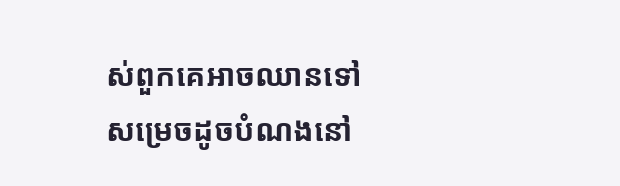ស់ពួកគេអាចឈានទៅសម្រេចដូចបំណងនៅ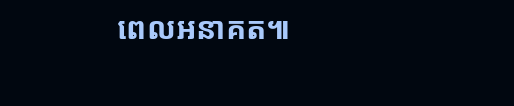ពេលអនាគត៕